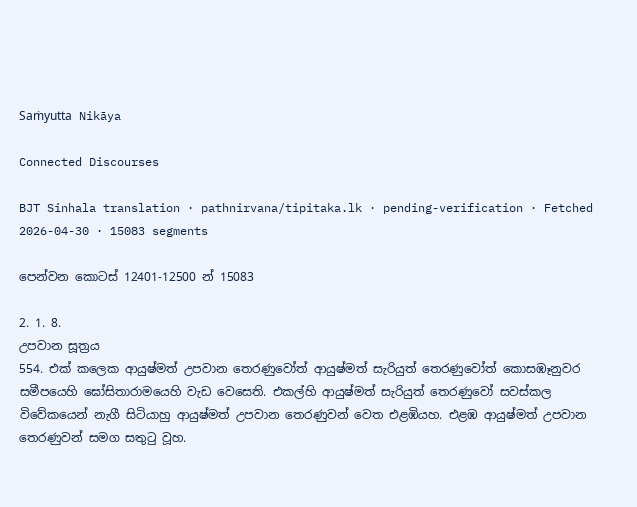Saṁyutta Nikāya

Connected Discourses

BJT Sinhala translation · pathnirvana/tipitaka.lk · pending-verification · Fetched 2026-04-30 · 15083 segments

පෙන්වන කොටස් 12401-12500 න් 15083

2. 1. 8.
උපවාන සූත්‍රය
554. එක් කලෙක ආයුෂ්මත් උපවාන තෙරණුවෝත් ආයුෂ්මත් සැරියුත් තෙරණුවෝත් කොසඹෑනුවර සමීපයෙහි ඝෝසිතාරාමයෙහි වැඩ වෙසෙති. එකල්හි ආයුෂ්මත් සැරියුත් තෙරණුවෝ සවස්කල විවේකයෙන් නැගී සිටියාහු ආයුෂ්මත් උපවාන තෙරණුවන් වෙත එළඹියහ. එළඹ ආයුෂ්මත් උපවාන තෙරණුවන් සමග සතුටු වූහ.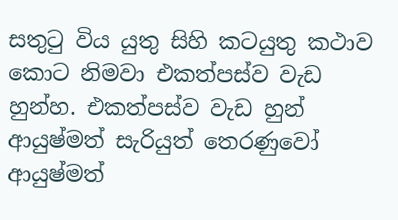සතුටු විය යුතු සිහි කටයුතු කථාව කොට නිමවා එකත්පස්ව වැඩ හුන්හ. එකත්පස්ව වැඩ හුන් ආයුෂ්මත් සැරියුත් තෙරණුවෝ ආයුෂ්මත්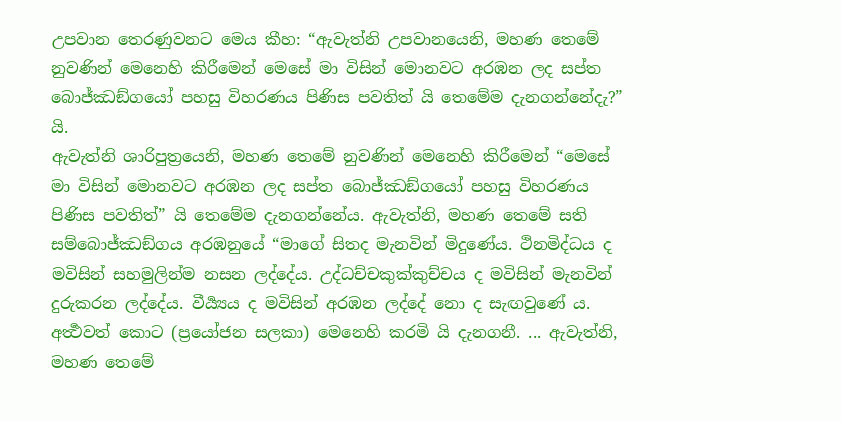උපවාන තෙරණුවනට මෙය කීහ: “ඇවැත්නි උපවානයෙනි, මහණ තෙමේ නුවණින් මෙනෙහි කිරීමෙන් මෙසේ මා විසින් මොනවට අරඹන ලද සප්ත බොජ්ඣඞ්ගයෝ පහසු විහරණය පිණිස පවතිත් යි තෙමේම දැනගන්නේදැ?” යි.
ඇවැත්නි ශාරිපුත්‍රයෙනි, මහණ තෙමේ නුවණින් මෙනෙහි කිරීමෙන් “මෙසේ මා විසින් මොනවට අරඹන ලද සප්ත බොජ්ඣඞ්ගයෝ පහසු විහරණය පිණිස පවතිත්” යි තෙමේම දැනගන්නේය. ඇවැත්නි, මහණ තෙමේ සති සම්බොජ්ඣඞ්ගය අරඹනුයේ “මාගේ සිතද මැනවින් මිදුණේය. ථිනමිද්ධය ද මවිසින් සහමුලින්ම නසන ලද්දේය. උද්ධච්චකුක්කුච්චය ද මවිසින් මැනවින් දුරුකරන ලද්දේය. වීර්‍ය්‍යය ද මවිසින් අරඹන ලද්දේ නො ද සැඟවුණේ ය. අර්‍ත්‍ථවත් කොට (ප්‍රයෝජන සලකා) මෙනෙහි කරමි යි දැනගනී. ... ඇවැත්නි, මහණ තෙමේ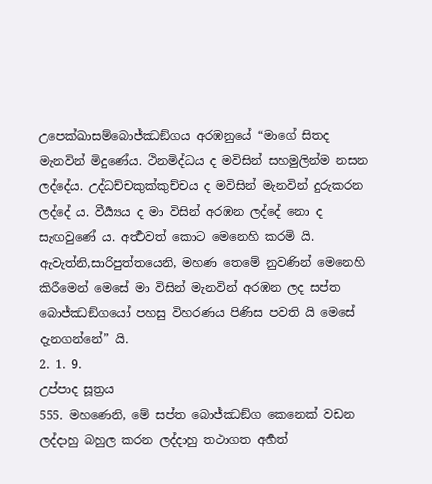උපෙක්ඛාසම්බොජ්ඣඞ්ගය අරඹනුයේ “මාගේ සිතද මැනවින් මිදුණේය. ථිනමිද්ධය ද මවිසින් සහමුලින්ම නසන ලද්දේය. උද්ධච්චකුක්කුච්චය ද මවිසින් මැනවින් දුරුකරන ලද්දේ ය. වීර්‍ය්‍යය ද මා විසින් අරඹන ලද්දේ නො ද සැඟවුණේ ය. අර්‍ත්‍ථවත් කොට මෙනෙහි කරමි යි. ඇවැත්නි,සාරිපුත්තයෙනි, මහණ තෙමේ නුවණින් මෙනෙහි කිරීමෙන් මෙසේ මා විසින් මැනවින් අරඹන ලද සප්ත බොජ්ඣඞ්ගයෝ පහසු විහරණය පිණිස පවති යි මෙසේ දැනගන්නේ” යි.
2. 1. 9.
උප්පාද සූත්‍රය
555. මහණෙනි, මේ සප්ත බොජ්ඣඞ්ග කෙනෙක් වඩන ලද්දාහු බහුල කරන ලද්දාහු තථාගත අර්‍හත්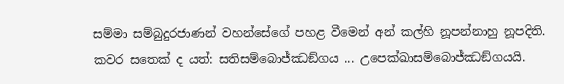සම්මා සම්බුදුරජාණන් වහන්සේගේ පහළ වීමෙන් අන් කල්හි නූපන්නාහු නූපදිති. කවර සතෙක් ද යත්: සතිසම්බොජ්ඣඞ්ගය ... උපෙක්ඛාසම්බොජ්ඣඞ්ගයයි.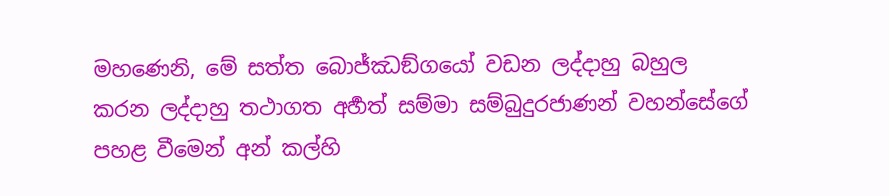මහණෙනි, මේ සත්ත බොජ්ඣඞ්ගයෝ වඩන ලද්දාහු බහුල කරන ලද්දාහු තථාගත අර්‍හත් සම්මා සම්බුදුරජාණන් වහන්සේගේ පහළ වීමෙන් අන් කල්හි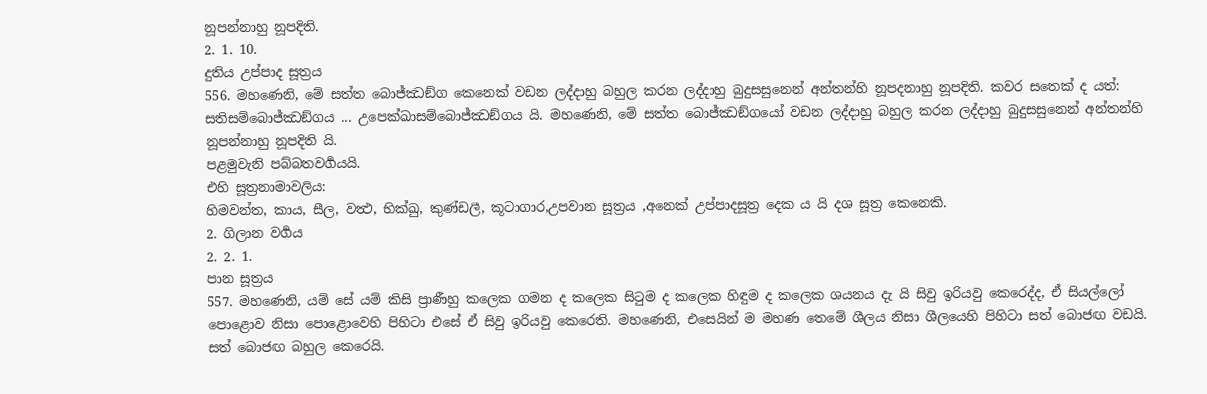නූපන්නාහු නූපදිති.
2. 1. 10.
දුතිය උප්පාද සූත්‍රය
556. මහණෙනි, මේ සත්ත බොජ්ඣඞ්ග කෙනෙක් වඩන ලද්දාහු බහුල කරන ලද්දාහු බුදුසසුනෙන් අන්තන්හි නූපදනාහු නූපදිති. කවර සතෙක් ද යත්: සතිසම්බොජ්ඣඞ්ගය ... උපෙක්ඛාසම්බොජ්ඣඞ්ගය යි. මහණෙනි, මේ සත්ත බොජ්ඣඞ්ගයෝ වඩන ලද්දාහු බහුල කරන ලද්දාහු බුදුසසුනෙන් අන්තන්හි නූපන්නාහු නූපදිති යි.
පළමුවැනි පබ්බතවර්‍ගයයි.
එහි සූත්‍රනාමාවලිය:
හිමවන්ත, කාය, සීල, වත්‍ථ, භික්ඛු, කුණ්ඩලී, කූටාගාර,උපවාන සූත්‍රය ,අනෙක් උප්පාදසූත්‍ර දෙක ය යි දශ සූත්‍ර කෙනෙකි.
2. ගිලාන වර්‍ගය
2. 2. 1.
පාන සූත්‍රය
557. මහණෙනි, යම් සේ යම් කිසි ප්‍රාණීහු කලෙක ගමන ද කලෙක සිටුම ද කලෙක හිඳුම ද කලෙක ශයනය දැ යි සිවු ඉරියවු කෙරෙද්ද, ඒ සියල්ලෝ පොළොව නිසා පොළොවෙහි පිහිටා එසේ ඒ සිවු ඉරියවු කෙරෙති. මහණෙනි, එසෙයින් ම මහණ තෙමේ ශීලය නිසා ශීලයෙහි පිහිටා සත් බොජඟ වඩයි. සත් බොජඟ බහුල කෙරෙයි.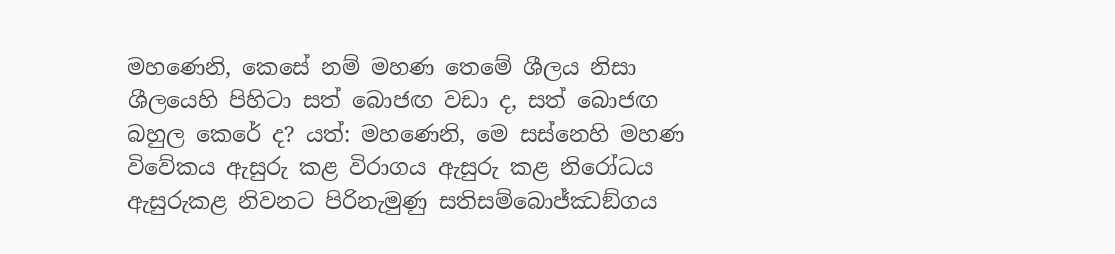මහණෙනි, කෙසේ නම් මහණ තෙමේ ශීලය නිසා ශීලයෙහි පිහිටා සත් බොජඟ වඩා ද, සත් බොජඟ බහුල කෙරේ ද? යත්: මහණෙනි, මෙ සස්නෙහි මහණ විවේකය ඇසුරු කළ විරාගය ඇසුරු කළ නිරෝධය ඇසුරුකළ නිවනට පිරිනැමුණු සතිසම්බොජ්ඣඞ්ගය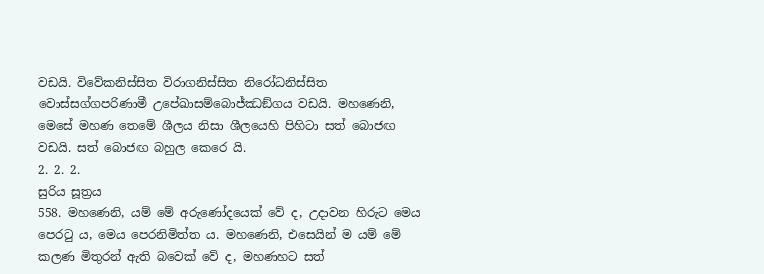වඩයි. විවේකනිස්සිත විරාගනිස්සිත නිරෝධනිස්සිත වොස්සග්ගපරිණාමී උපේඛාසම්බොජ්ඣඞ්ගය වඩයි. මහණෙනි, මෙසේ මහණ තෙමේ ශීලය නිසා ශීලයෙහි පිහිටා සත් බොජඟ වඩයි. සත් බොජඟ බහුල කෙරෙ යි.
2. 2. 2.
සුරිය සූත්‍රය
558. මහණෙනි, යම් මේ අරුණෝදයෙක් වේ ද, උදාවන හිරුට මෙය පෙරටු ය, මෙය පෙරනිමිත්ත ය. මහණෙනි, එසෙයින් ම යම් මේ කලණ මිතුරන් ඇති බවෙක් වේ ද, මහණහට සත්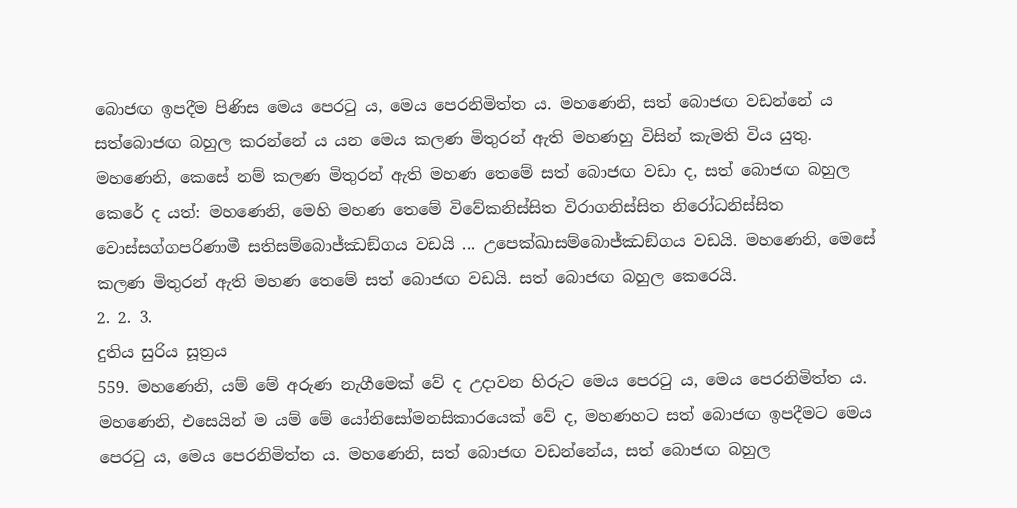බොජඟ ඉපදීම පිණිස මෙය පෙරටු ය, මෙය පෙරනිමිත්ත ය. මහණෙනි, සත් බොජඟ වඩන්නේ ය සත්බොජඟ බහුල කරන්නේ ය යන මෙය කලණ මිතුරන් ඇති මහණහු විසින් කැමති විය යුතු. මහණෙනි, කෙසේ නම් කලණ මිතුරන් ඇති මහණ තෙමේ සත් බොජඟ වඩා ද, සත් බොජඟ බහුල කෙරේ ද යත්: මහණෙනි, මෙහි මහණ තෙමේ විවේකනිස්සිත විරාගනිස්සිත නිරෝධනිස්සිත වොස්සග්ගපරිණාමී සතිසම්බොජ්ඣඞ්ගය වඩයි ... උපෙක්ඛාසම්බොජ්ඣඞ්ගය වඩයි. මහණෙනි, මෙසේ කලණ මිතුරන් ඇති මහණ තෙමේ සත් බොජඟ වඩයි. සත් බොජඟ බහුල කෙරෙයි.
2. 2. 3.
දුතිය සුරිය සූත්‍රය
559. මහණෙනි, යම් මේ අරුණ නැගීමෙක් වේ ද උදාවන හිරුට මෙය පෙරටු ය, මෙය පෙරනිමිත්ත ය. මහණෙනි, එසෙයින් ම යම් මේ යෝනිසෝමනසිකාරයෙක් වේ ද, මහණහට සත් බොජඟ ඉපදීමට මෙය පෙරටු ය, මෙය පෙරනිමිත්ත ය. මහණෙනි, සත් බොජඟ වඩන්නේය, සත් බොජඟ බහුල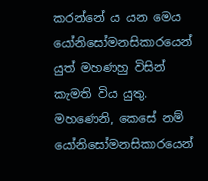කරන්නේ ය යන මෙය යෝනිසෝමනසිකාරයෙන් යුත් මහණහු විසින් කැමති විය යුතු. මහණෙනි, කෙසේ නම් යෝනිසෝමනසිකාරයෙන්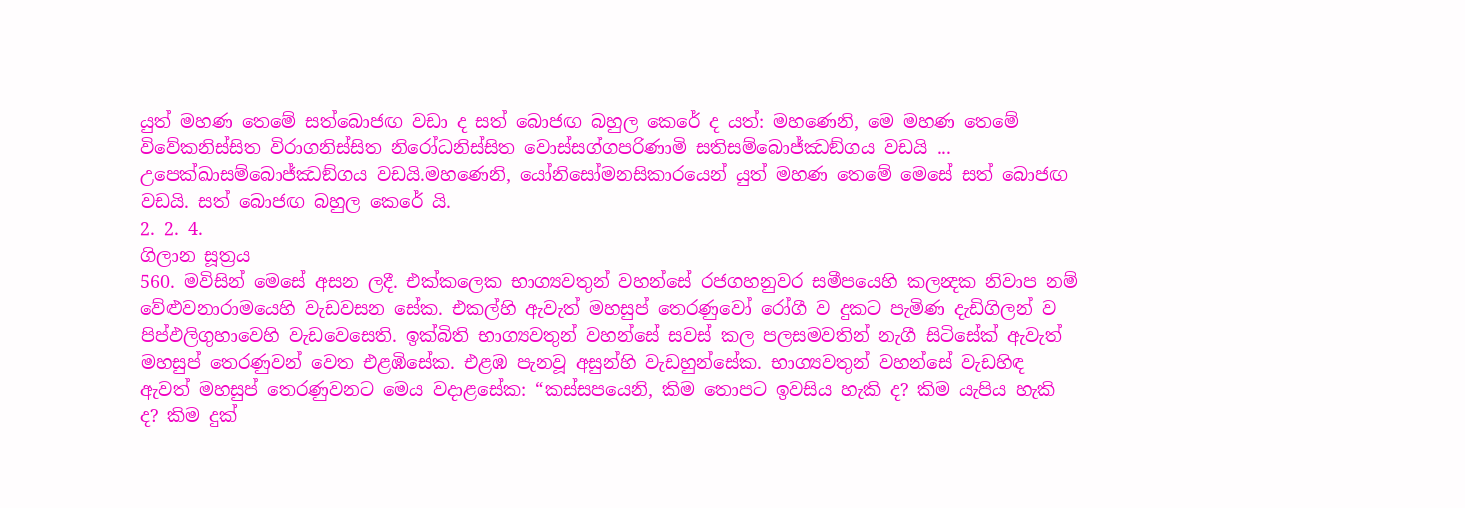යුත් මහණ තෙමේ සත්බොජඟ වඩා ද සත් බොජඟ බහුල කෙරේ ද යත්: මහණෙනි, මෙ මහණ තෙමේ විවේකනිස්සිත විරාගනිස්සිත නිරෝධනිස්සිත වොස්සග්ගපරිණාමි සතිසම්බොජ්ඣඞ්ගය වඩයි ... උපෙක්ඛාසම්බොජ්ඣඞ්ගය වඩයි.මහණෙනි, යෝනිසෝමනසිකාරයෙන් යුත් මහණ තෙමේ මෙසේ සත් බොජඟ වඩයි. සත් බොජඟ බහුල කෙරේ යි.
2. 2. 4.
ගිලාන සූත්‍රය
560. මවිසින් මෙසේ අසන ලදී. එක්කලෙක භාග්‍යවතුන් වහන්සේ රජගහනුවර සමීපයෙහි කලන්‍දක නිවාප නම් වේළුවනාරාමයෙහි වැඩවසන සේක. එකල්හි ඇවැත් මහසුප් තෙරණුවෝ රෝගී ව දුකට පැමිණ දැඩිගිලන් ව පිප්ඵලිගුහාවෙහි වැඩවෙසෙති. ඉක්බිති භාග්‍යවතුන් වහන්සේ සවස් කල පලසමවතින් නැගී සිටිසේක් ඇවැත් මහසුප් තෙරණුවන් වෙත එළඹිසේක. එළඹ පැනවූ අසුන්හි වැඩහුන්සේක. භාග්‍යවතුන් වහන්සේ වැඩහිඳ ඇවත් මහසුප් තෙරණුවනට මෙය වදාළසේක: “කස්සපයෙනි, කිම තොපට ඉවසිය හැකි ද? කිම යැපිය හැකි ද? කිම දුක්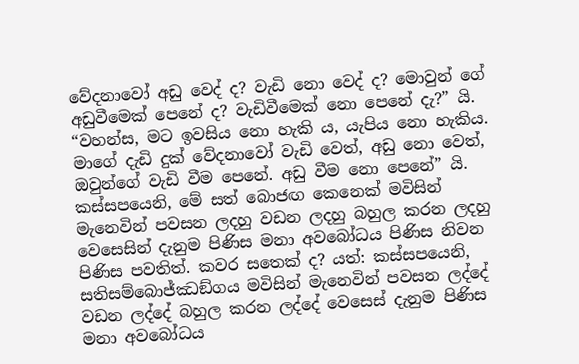වේදනාවෝ අඩු වෙද් ද? වැඩි නො වෙද් ද? මොවුන් ගේ අඩුවීමෙක් පෙනේ ද? වැඩිවීමෙක් නො පෙනේ දැ?” යි. “වහන්ස, මට ඉවසිය නො හැකි ය, යැපිය නො හැකිය. මාගේ දැඩි දුක් වේදනාවෝ වැඩි වෙත්, අඩු නො වෙත්, ඔවුන්ගේ වැඩි වීම පෙනේ. අඩු වීම නො පෙනේ” යි.
කස්සපයෙනි, මේ සත් බොජඟ කෙනෙක් මවිසින් මැනෙවින් පවසන ලදහු වඩන ලදහු බහුල කරන ලදහු වෙසෙසින් දැනුම පිණිස මනා අවබෝධය පිණිස නිවන පිණිස පවතිත්. කවර සතෙක් ද? යත්: කස්සපයෙනි, සතිසම්බොජ්ඣඞ්ගය මවිසින් මැනෙවින් පවසන ලද්දේ වඩන ලද්දේ බහුල කරන ලද්දේ වෙසෙස් දැනුම පිණිස මනා අවබෝධය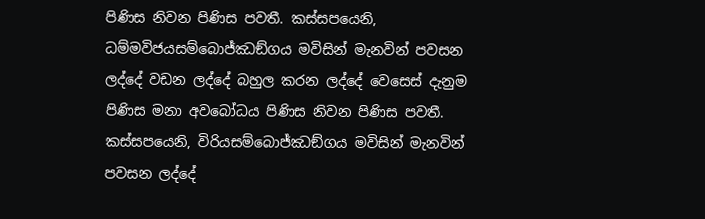පිණිස නිවන පිණිස පවතී. කස්සපයෙනි, ධම්මවිජයසම්බොජ්ඣඞ්ගය මවිසින් මැනවින් පවසන ලද්දේ වඩන ලද්දේ බහුල කරන ලද්දේ වෙසෙස් දැනුම පිණිස මනා අවබෝධය පිණිස නිවන පිණිස පවතී. කස්සපයෙනි, විරියසම්බොජ්ඣඞ්ගය මවිසින් මැනවින් පවසන ලද්දේ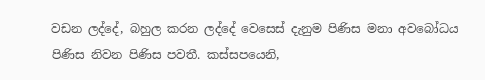වඩන ලද්දේ, බහුල කරන ලද්දේ වෙසෙස් දැනුම පිණිස මනා අවබෝධය පිණිස නිවන පිණිස පවතී. කස්සපයෙනි,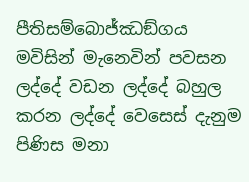පීතිසම්බොජ්ඣඞ්ගය මවිසින් මැනෙවින් පවසන ලද්දේ වඩන ලද්දේ බහුල කරන ලද්දේ වෙසෙස් දැනුම පිණිස මනා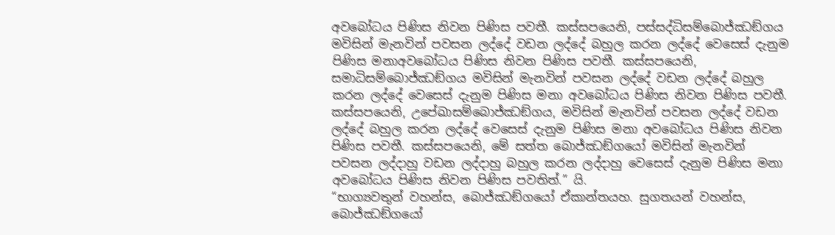අවබෝධය පිණිස නිවන පිණිස පවතී. කස්සපයෙනි, පස්සද්ධිසම්බොජ්ඣඞ්ගය මවිසින් මැනවින් පවසන ලද්දේ වඩන ලද්දේ බහුල කරන ලද්දේ වෙසෙස් දැනුම පිණිස මනාඅවබෝධය පිණිස නිවන පිණිස පවතී. කස්සපයෙනි, සමාධිසම්බොජ්ඣඞ්ගය මවිසින් මැනවින් පවසන ලද්දේ වඩන ලද්දේ බහුල කරන ලද්දේ වෙසෙස් දැනුම පිණිස මනා අවබෝධය පිණිස නිවන පිණිස පවතී. කස්සපයෙනි, උපේඛාසම්බොජ්ඣඞ්ගය, මවිසින් මැනවින් පවසන ලද්දේ වඩන ලද්දේ බහුල කරන ලද්දේ වෙසෙස් දැනුම පිණිස මනා අවබෝධය පිණිස නිවන පිණිස පවතී. කස්සපයෙනි, මේ සත්ත බොජ්ඣඞ්ගයෝ මවිසින් මැනවින් පවසන ලද්දාහු වඩන ලද්දාහු බහුල කරන ලද්දාහු වෙසෙස් දැනුම පිණිස මනා අවබෝධය පිණිස නිවන පිණිස පවතිත්.” යි.
“භාග්‍යවතුන් වහන්ස, බොජ්ඣඞ්ගයෝ ඒකාන්තයහ. සුගතයන් වහන්ස, බොජ්ඣඞ්ගයෝ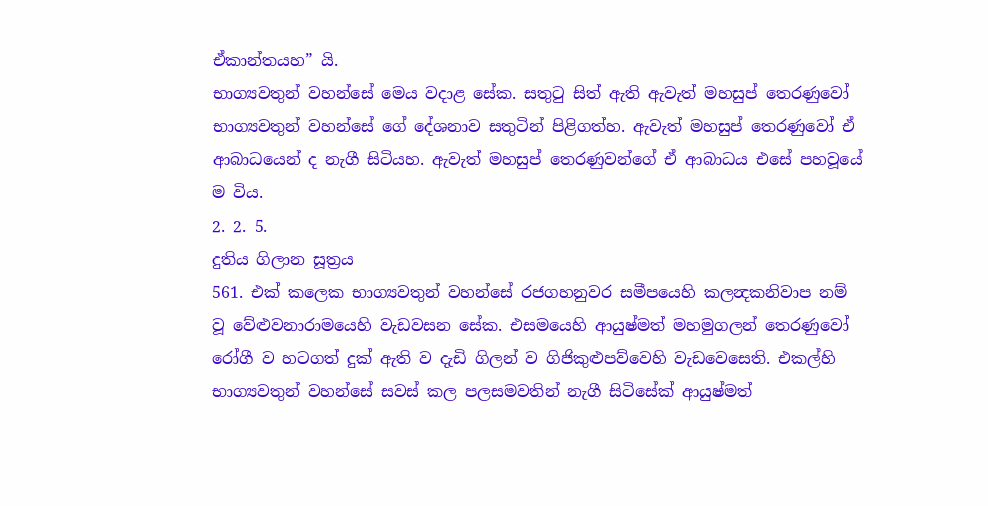ඒකාන්තයහ” යි.
භාග්‍යවතුන් වහන්සේ මෙය වදාළ සේක. සතුටු සිත් ඇති ඇවැත් මහසුප් තෙරණුවෝ භාග්‍යවතුන් වහන්සේ ගේ දේශනාව සතුටින් පිළිගත්හ. ඇවැත් මහසුප් තෙරණුවෝ ඒ ආබාධයෙන් ද නැගී සිටියහ. ඇවැත් මහසුප් තෙරණුවන්ගේ ඒ ආබාධය එසේ පහවූයේ ම විය.
2. 2. 5.
දුතිය ගිලාන සූත්‍රය
561. එක් කලෙක භාග්‍යවතුන් වහන්සේ රජගහනුවර සමීපයෙහි කලන්‍දකනිවාප නම් වූ වේළුවනාරාමයෙහි වැඩවසන සේක. එසමයෙහි ආයුෂ්මත් මහමුගලන් තෙරණුවෝ රෝගී ව හටගත් දුක් ඇති ව දැඩි ගිලන් ව ගිජිකුළුපව්වෙහි වැඩවෙසෙති. එකල්හි භාග්‍යවතුන් වහන්සේ සවස් කල පලසමවතින් නැගී සිටිසේක් ආයුෂ්මත්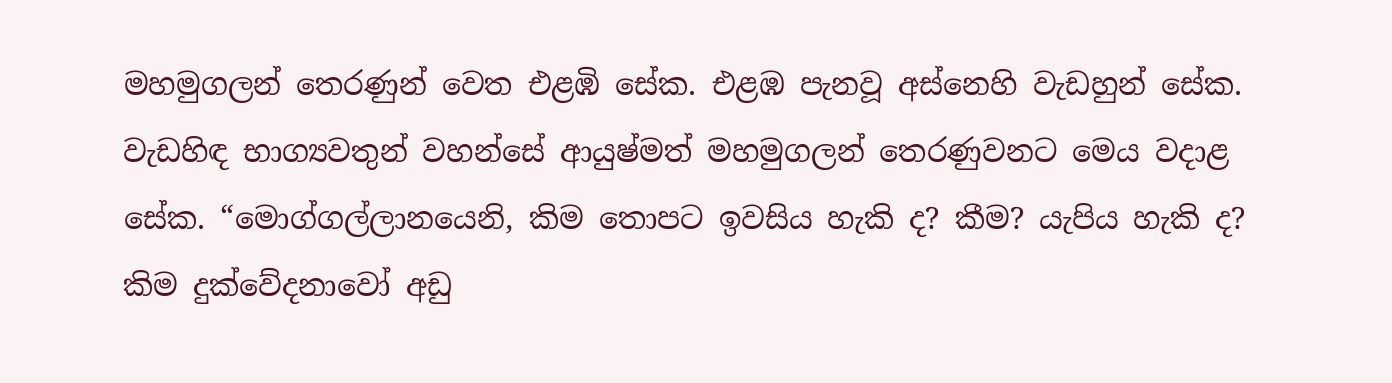මහමුගලන් තෙරණුන් වෙත එළඹි සේක. එළඹ පැනවූ අස්නෙහි වැඩහුන් සේක. වැඩහිඳ භාග්‍යවතුන් වහන්සේ ආයුෂ්මත් මහමුගලන් තෙරණුවනට මෙය වදාළ සේක. “මොග්ගල්ලානයෙනි, කිම තොපට ඉවසිය හැකි ද? කීම? යැපිය හැකි ද? කිම දුක්වේදනාවෝ අඩු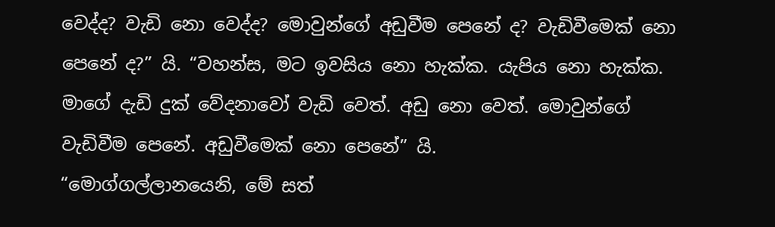වෙද්ද? වැඩි නො වෙද්ද? මොවුන්ගේ අඩුවීම පෙනේ ද? වැඩිවීමෙක් නො පෙනේ ද?” යි. “වහන්ස, මට ඉවසිය නො හැක්ක. යැපිය නො හැක්ක. මාගේ දැඩි දුක් වේදනාවෝ වැඩි වෙත්. අඩු නො වෙත්. මොවුන්ගේ වැඩිවීම පෙනේ. අඩුවීමෙක් නො පෙනේ” යි.
“මොග්ගල්ලානයෙනි, මේ සත්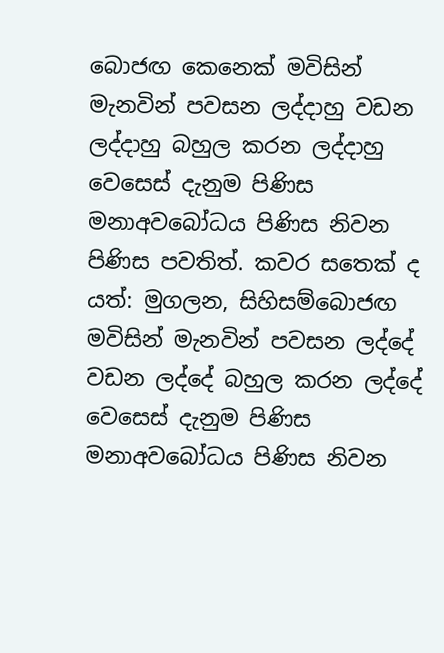බොජඟ කෙනෙක් මවිසින් මැනවින් පවසන ලද්දාහු වඩන ලද්දාහු බහුල කරන ලද්දාහු වෙසෙස් දැනුම පිණිස මනාඅවබෝධය පිණිස නිවන පිණිස පවතිත්. කවර සතෙක් ද යත්: මුගලන, සිහිසම්බොජඟ මවිසින් මැනවින් පවසන ලද්දේ වඩන ලද්දේ බහුල කරන ලද්දේ වෙසෙස් දැනුම පිණිස මනාඅවබෝධය පිණිස නිවන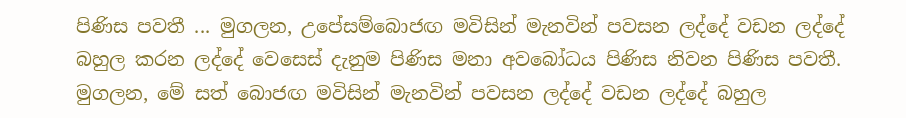පිණිස පවතී ... මුගලන, උපේසම්බොජඟ මවිසින් මැනවින් පවසන ලද්දේ වඩන ලද්දේ බහුල කරන ලද්දේ වෙසෙස් දැනුම පිණිස මනා අවබෝධය පිණිස නිවන පිණිස පවතී. මුගලන, මේ සත් බොජඟ මවිසින් මැනවින් පවසන ලද්දේ වඩන ලද්දේ බහුල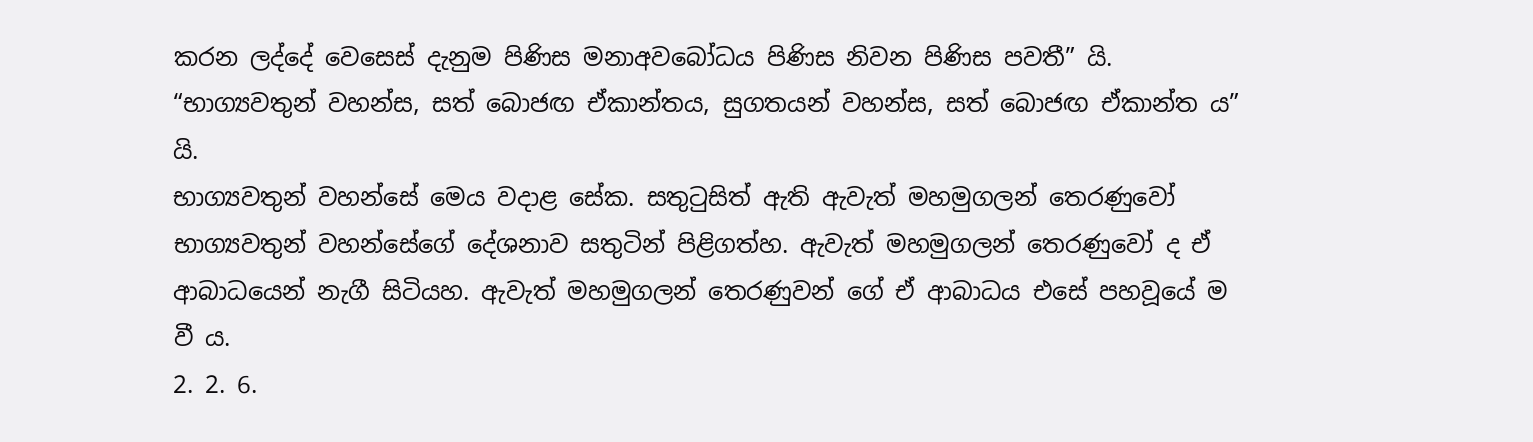කරන ලද්දේ වෙසෙස් දැනුම පිණිස මනාඅවබෝධය පිණිස නිවන පිණිස පවතී” යි.
“භාග්‍යවතුන් වහන්ස, සත් බොජඟ ඒකාන්තය, සුගතයන් වහන්ස, සත් බොජඟ ඒකාන්ත ය” යි.
භාග්‍යවතුන් වහන්සේ මෙය වදාළ සේක. සතුටුසිත් ඇති ඇවැත් මහමුගලන් තෙරණුවෝ භාග්‍යවතුන් වහන්සේගේ දේශනාව සතුටින් පිළිගත්හ. ඇවැත් මහමුගලන් තෙරණුවෝ ද ඒ ආබාධයෙන් නැගී සිටියහ. ඇවැත් මහමුගලන් තෙරණුවන් ගේ ඒ ආබාධය එසේ පහවූයේ ම වී ය.
2. 2. 6.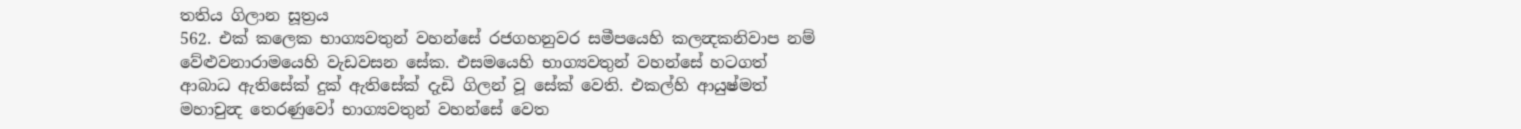තතිය ගිලාන සූත්‍රය
562. එක් කලෙක භාග්‍යවතුන් වහන්සේ රජගහනුවර සමීපයෙහි කලන්‍දකනිවාප නම් වේළුවනාරාමයෙහි වැඩවසන සේක. එසමයෙහි භාග්‍යවතුන් වහන්සේ හටගත් ආබාධ ඇතිසේක් දුක් ඇතිසේක් දැඩි ගිලන් වූ සේක් වෙති. එකල්හි ආයුෂ්මත් මහාචුන්‍ද තෙරණුවෝ භාග්‍යවතුන් වහන්සේ වෙත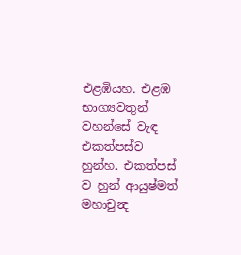එළඹියහ. එළඹ භාග්‍යවතුන් වහන්සේ වැඳ එකත්පස්ව හුන්හ. එකත්පස් ව හුන් ආයුෂ්මත් මහාචුන්‍ද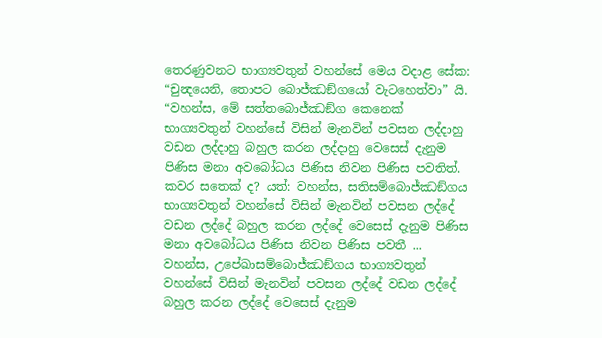තෙරණුවනට භාග්‍යවතුන් වහන්සේ මෙය වදාළ සේක:
“චුන්‍දයෙනි, තොපට බොජ්ඣඞ්ගයෝ වැටහෙත්වා” යි. “වහන්ස, මේ සත්තබොජ්ඣඞ්ග කෙනෙක් භාග්‍යවතුන් වහන්සේ විසින් මැනවින් පවසන ලද්දාහු වඩන ලද්දාහු බහුල කරන ලද්දාහු වෙසෙස් දැනුම පිණිස මනා අවබෝධය පිණිස නිවන පිණිස පවතිත්. කවර සතෙක් ද? යත්: වහන්ස, සතිසම්බොජ්ඣඞ්ගය භාග්‍යවතුන් වහන්සේ විසින් මැනවින් පවසන ලද්දේ වඩන ලද්දේ බහුල කරන ලද්දේ වෙසෙස් දැනුම පිණිස මනා අවබෝධය පිණිස නිවන පිණිස පවතී ... වහන්ස, උපේඛාසම්බොජ්ඣඞ්ගය භාග්‍යවතුන් වහන්සේ විසින් මැනවින් පවසන ලද්දේ වඩන ලද්දේ බහුල කරන ලද්දේ වෙසෙස් දැනුම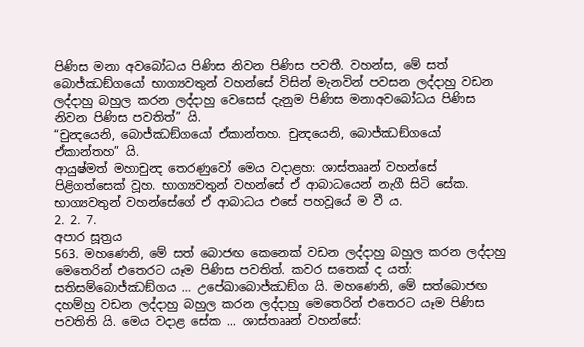පිණිස මනා අවබෝධය පිණිස නිවන පිණිස පවතී. වහන්ස, මේ සත් බොජ්ඣඞ්ගයෝ භාග්‍යවතුන් වහන්සේ විසින් මැනවින් පවසන ලද්දාහු වඩන ලද්දාහු බහුල කරන ලද්දාහු වෙසෙස් දැනුම පිණිස මනාඅවබෝධය පිණිස නිවන පිණිස පවතිත්” යි.
“චුන්‍දයෙනි, බොජ්ඣඞ්ගයෝ ඒකාන්තහ. චුන්‍දයෙනි, බොජ්ඣඞ්ගයෝ ඒකාන්තහ” යි.
ආයුෂ්මත් මහාචුන්‍ද තෙරණුවෝ මෙය වදාළහ: ශාස්තෲන් වහන්සේ පිළිගත්සෙක් වූහ. භාග්‍යවතුන් වහන්සේ ඒ ආබාධයෙන් නැගී සිටි සේක. භාග්‍යවතුන් වහන්සේගේ ඒ ආබාධය එසේ පහවූයේ ම වී ය.
2. 2. 7.
අපාර සූත්‍රය
563. මහණෙනි, මේ සත් බොජඟ කෙනෙක් වඩන ලද්දාහු බහුල කරන ලද්දාහු මෙතෙරින් එතෙරට යෑම පිණිස පවතිත්. කවර සතෙක් ද යත්: සතිසම්බොජ්ඣඞ්ගය … උපේඛාබොජ්ඣඞ්ග යි. මහණෙනි, මේ සත්බොජඟ දහම්හු වඩන ලද්දාහු බහුල කරන ලද්දාහු මෙතෙරින් එතෙරට යෑම පිණිස පවතිති යි. මෙය වදාළ සේක ... ශාස්තෲන් වහන්සේ: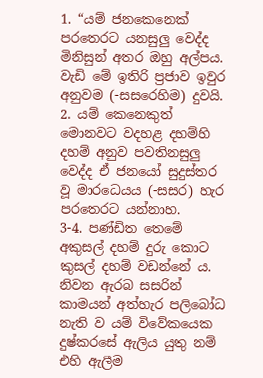1. “යම් ජනකෙනෙක් පරතෙරට යනසුලු වෙද්ද මිනිසුන් අතර ඔහු අල්පය. වැඩි මේ ඉතිරි ප්‍රජාව ඉවුර අනුවම (-සසරෙහිම) දුවයි.
2. යම් කෙනෙකුත් මොනවට වදහළ දහම්හි දහම් අනුව පවතිනසුලු වෙද්ද ඒ ජනයෝ සුදුස්තර වූ මාරධෙයය (-සසර) හැර පරතෙරට යන්නාහ.
3-4. පණ්ඩිත තෙමේ අකුසල් දහම් දුරු කොට කුසල් දහම් වඩන්නේ ය. නිවන ඇරබ සසරින් කාමයන් අත්හැර පලිබෝධ නැති ව යම් විවේකයෙක දුෂ්කරසේ ඇලිය යුතු නම් එහි ඇලීම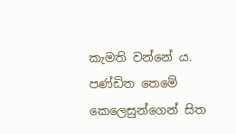කැමති වන්නේ ය. පණ්ඩිත තෙමේ කෙලෙසුන්ගෙන් සිත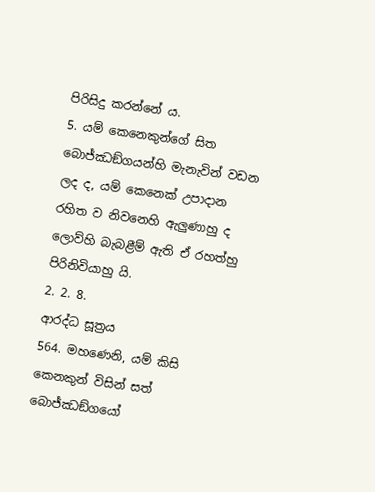පිරිසිදු කරන්නේ ය.
5. යම් කෙනෙකුන්ගේ සිත බොජ්ඣඞ්ගයන්හි මැනැවින් වඩන ලද ද, යම් කෙනෙක් උපාදාන රහිත ව නිවනෙහි ඇලුණාහු ද ලොව්හි බැබළීම් ඇති ඒ රහත්හු පිරිනිවියාහු යි.
2. 2. 8.
ආරද්ධ සූත්‍රය
564. මහණෙනි, යම් කිසි කෙනකුන් විසින් සත් බොජ්ඣඞ්ගයෝ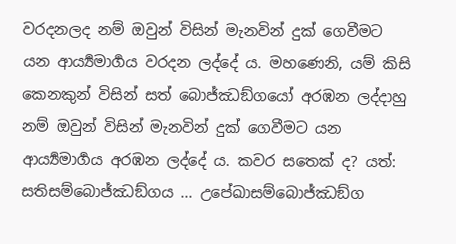වරදනලද නම් ඔවුන් විසින් මැනවින් දුක් ගෙවීමට යන ආර්‍ය්‍යමාර්‍ගය වරදන ලද්දේ ය. මහණෙනි, යම් කිසි කෙනකුන් විසින් සත් බොජ්ඣඞ්ගයෝ අරඹන ලද්දාහු නම් ඔවුන් විසින් මැනවින් දුක් ගෙවීමට යන ආර්‍ය්‍යමාර්‍ගය අරඹන ලද්දේ ය. කවර සතෙක් ද? යත්: සතිසම්බොජ්ඣඞ්ගය ... උපේඛාසම්බොජ්ඣඞ්ග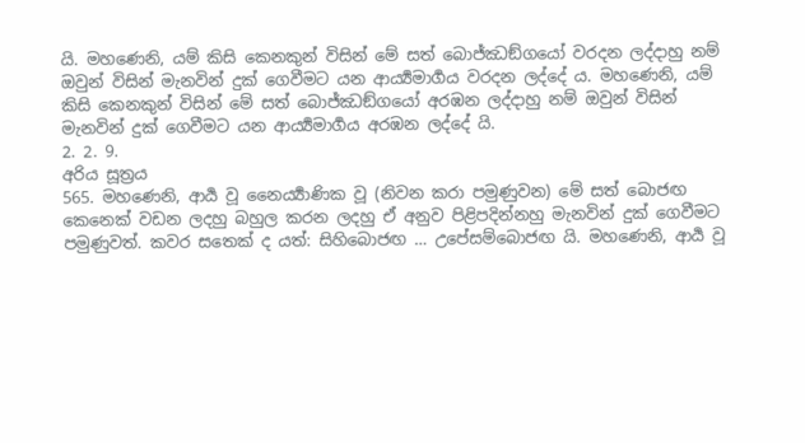යි. මහණෙනි, යම් කිසි කෙනකුන් විසින් මේ සත් බොජ්ඣඞ්ගයෝ වරදන ලද්දාහු නම් ඔවුන් විසින් මැනවින් දුක් ගෙවීමට යන ආර්‍ය්‍යමාර්‍ගය වරදන ලද්දේ ය. මහණෙනි, යම් කිසි කෙනකුන් විසින් මේ සත් බොජ්ඣඞ්ගයෝ අරඹන ලද්දාහු නම් ඔවුන් විසින් මැනවින් දුක් ගෙවීමට යන ආර්‍ය්‍යමාර්‍ගය අරඹන ලද්දේ යි.
2. 2. 9.
අරිය සූත්‍රය
565. මහණෙනි, ආර්‍ය වූ නෛර්‍ය්‍යාණික වූ (නිවන කරා පමුණුවන) මේ සත් බොජඟ කෙනෙක් වඩන ලදහු බහුල කරන ලදහු ඒ අනුව පිළිපදින්නහු මැනවින් දුක් ගෙවීමට පමුණුවත්. කවර සතෙක් ද යත්: සිහිබොජඟ … උපේසම්බොජඟ යි. මහණෙනි, ආර්‍ය වූ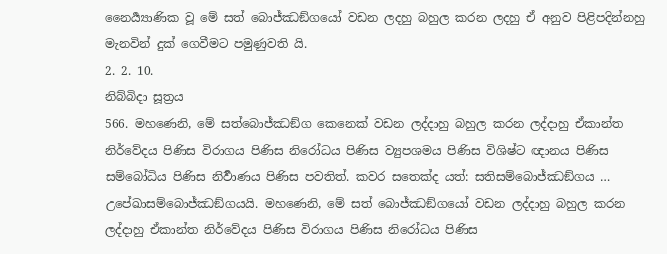නෛර්‍ය්‍යාණික වූ මේ සත් බොජ්ඣඞ්ගයෝ වඩන ලදහු බහුල කරන ලදහු ඒ අනුව පිළිපදින්නහු මැනවින් දුක් ගෙවීමට පමුණුවති යි.
2. 2. 10.
නිබ්බිදා සූත්‍රය
566. මහණෙනි, මේ සත්බොජ්ඣඞ්ග කෙනෙක් වඩන ලද්දාහු බහුල කරන ලද්දාහු ඒකාන්ත නිර්වේදය පිණිස විරාගය පිණිස නිරෝධය පිණිස ව්‍යුපශමය පිණිස විශිෂ්ට ඥානය පිණිස සම්බෝධිය පිණිස නිර්‍වාණය පිණිස පවතිත්. කවර සතෙක්ද යත්: සතිසම්බොජ්ඣඞ්ගය … උපේඛාසම්බොජ්ඣඞ්ගයයි. මහණෙනි, මේ සත් බොජ්ඣඞ්ගයෝ වඩන ලද්දාහු බහුල කරන ලද්දාහු ඒකාන්ත නිර්වේදය පිණිස විරාගය පිණිස නිරෝධය පිණිස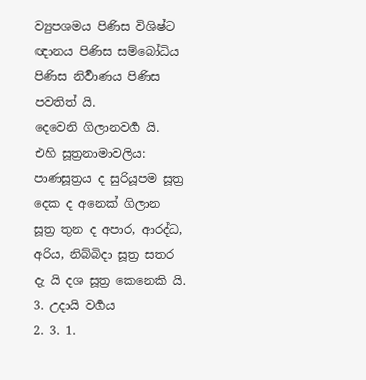ව්‍යුපශමය පිණිස විශිෂ්ට ඥානය පිණිස සම්බෝධිය පිණිස නිර්‍වාණය පිණිස පවතිත් යි.
දෙවෙනි ගිලානවර්‍ග යි.
එහි සූත්‍රනාමාවලිය:
පාණසූත්‍රය ද සුරියූපම සූත්‍ර දෙක ද අනෙක් ගිලාන සූත්‍ර තුන ද අපාර, ආරද්ධ, අරිය, නිබ්බිදා සූත්‍ර සතර දැ යි දශ සූත්‍ර කෙනෙකි යි.
3. උදායි වර්‍ගය
2. 3. 1.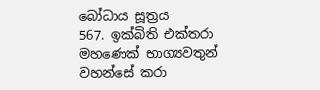බෝධාය සූත්‍රය
567. ඉක්බිති එක්තරා මහණෙක් භාග්‍යවතුන් වහන්සේ කරා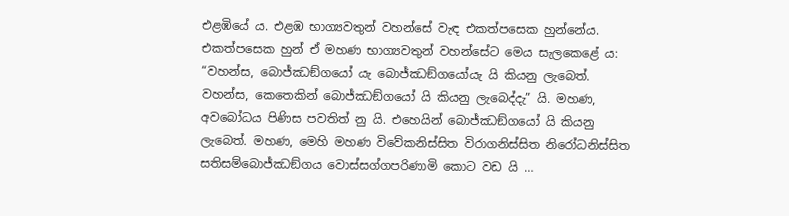එළඹියේ ය. එළඹ භාග්‍යවතුන් වහන්සේ වැඳ එකත්පසෙක හුන්නේය. එකත්පසෙක හුන් ඒ මහණ භාග්‍යවතුන් වහන්සේට මෙය සැලකෙළේ ය: “වහන්ස, බොජ්ඣඞ්ගයෝ යැ බොජ්ඣඞ්ගයෝයැ යි කියනු ලැබෙත්. වහන්ස, කෙතෙකින් බොජ්ඣඞ්ගයෝ යි කියනු ලැබෙද්දැ” යි. මහණ, අවබෝධය පිණිස පවතිත් නු යි. එහෙයින් බොජ්ඣඞ්ගයෝ යි කියනු ලැබෙත්. මහණ, මෙහි මහණ විවේකනිස්සිත විරාගනිස්සිත නිරෝධනිස්සිත සතිසම්බොජ්ඣඞ්ගය වොස්සග්ගපරිණාමි කොට වඩ යි …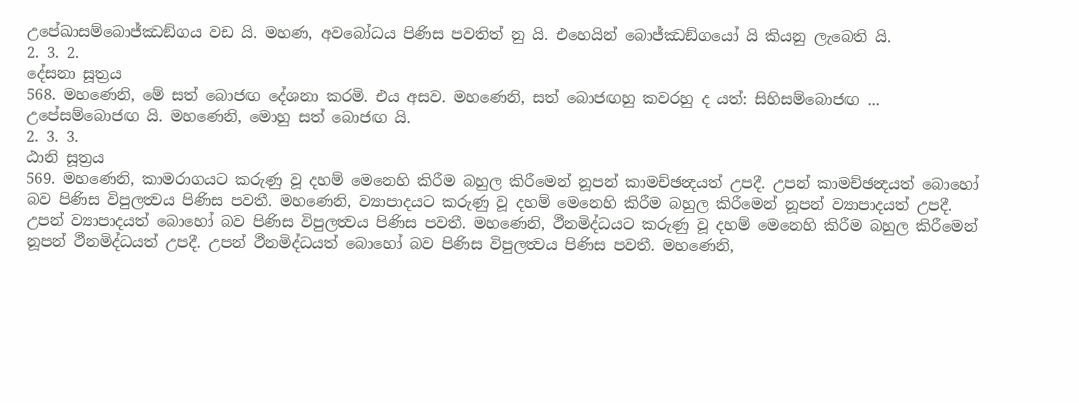උපේඛාසම්බොජ්ඣඞ්ගය වඩ යි. මහණ, අවබෝධය පිණිස පවතිත් නු යි. එහෙයින් බොජ්ඣඞ්ගයෝ යි කියනු ලැබෙති යි.
2. 3. 2.
දේසනා සූත්‍රය
568. මහණෙනි, මේ සත් බොජඟ දේශනා කරමි. එය අසව. මහණෙනි, සත් බොජඟහු කවරහු ද යත්: සිහිසම්බොජඟ ... උපේසම්බොජඟ යි. මහණෙනි, මොහු සත් බොජඟ යි.
2. 3. 3.
ඨානි සූත්‍රය
569. මහණෙනි, කාමරාගයට කරුණු වූ දහම් මෙනෙහි කිරීම බහුල කිරීමෙන් නූපන් කාමච්ඡන්‍දයත් උපදී. උපන් කාමච්ඡන්‍දයත් බොහෝ බව පිණිස විපුලත්‍වය පිණිස පවතී. මහණෙනි, ව්‍යාපාදයට කරුණු වූ දහම් මෙනෙහි කිරීම බහුල කිරීමෙන් නූපන් ව්‍යාපාදයත් උපදී. උපන් ව්‍යාපාදයත් බොහෝ බව පිණිස විපුලත්‍වය පිණිස පවතී. මහණෙනි, ථීනමිද්ධයට කරුණු වූ දහම් මෙනෙහි කිරීම බහුල කිරීමෙන් නූපන් ථීනමිද්ධයත් උපදී. උපන් ථීනමිද්ධයත් බොහෝ බව පිණිස විපුලත්‍වය පිණිස පවතී. මහණෙනි,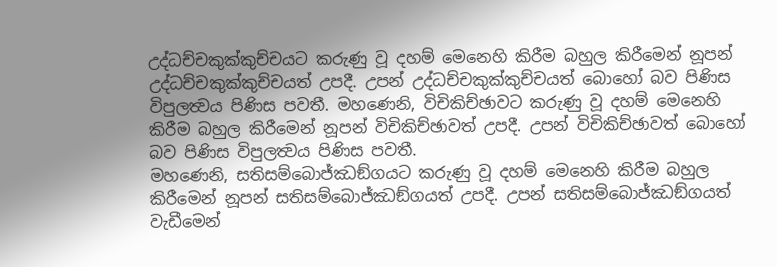උද්ධච්චකුක්කුච්චයට කරුණු වූ දහම් මෙනෙහි කිරීම බහුල කිරීමෙන් නූපන් උද්ධච්චකුක්කුච්චයත් උපදී. උපන් උද්ධච්චකුක්කුච්චයත් බොහෝ බව පිණිස විපුලත්‍වය පිණිස පවතී. මහණෙනි, විචිකිච්ඡාවට කරුණු වූ දහම් මෙනෙහි කිරීම බහුල කිරීමෙන් නූපන් විචිකිච්ඡාවත් උපදී. උපන් විචිකිච්ඡාවත් බොහෝ බව පිණිස විපුලත්‍වය පිණිස පවතී.
මහණෙනි, සතිසම්බොජ්ඣඞ්ගයට කරුණු වූ දහම් මෙනෙහි කිරීම බහුල කිරීමෙන් නූපන් සතිසම්බොජ්ඣඞ්ගයත් උපදී. උපන් සතිසම්බොජ්ඣඞ්ගයත් වැඩීමෙන්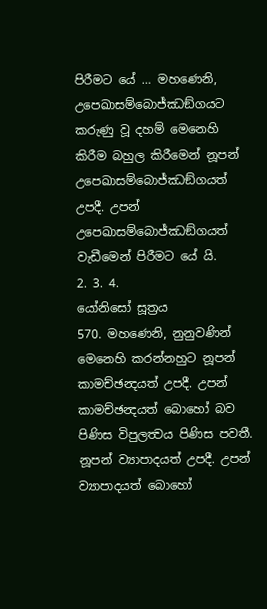පිරීමට යේ … මහණෙනි, උපෙඛාසම්බොජ්ඣඞ්ගයට කරුණු වූ දහම් මෙනෙහි කිරීම බහුල කිරීමෙන් නූපන් උපෙඛාසම්බොජ්ඣඞ්ගයත් උපදී. උපන් උපෙඛාසම්බොජ්ඣඞ්ගයත් වැඩීමෙන් පිරීමට යේ යි.
2. 3. 4.
යෝනිසෝ සූත්‍රය
570. මහණෙනි, නුනුවණින් මෙනෙහි කරන්නහුට නූපන් කාමච්ඡන්‍දයත් උපදී. උපන් කාමච්ඡන්‍දයත් බොහෝ බව පිණිස විපුලත්‍වය පිණිස පවතී. නූපන් ව්‍යාපාදයත් උපදී. උපන් ව්‍යාපාදයත් බොහෝ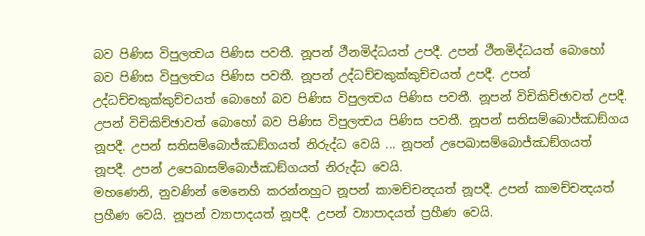බව පිණිස විපුලත්‍වය පිණිස පවතී. නූපන් ථීනමිද්ධයත් උපදී. උපන් ථීනමිද්ධයත් බොහෝ බව පිණිස විපුලත්‍වය පිණිස පවතී. නූපන් උද්ධච්චකුක්කුච්චයත් උපදී. උපන් උද්ධච්චකුක්කුච්චයත් බොහෝ බව පිණිස විපුලත්‍වය පිණිස පවතී. නූපන් විචිකිච්ඡාවත් උපදී. උපන් විචිකිච්ඡාවත් බොහෝ බව පිණිස විපුලත්‍වය පිණිස පවතී. නූපන් සතිසම්බොජ්ඣඞ්ගය නූපදී. උපන් සතිසම්බොජ්ඣඞ්ගයත් නිරුද්ධ වෙයි ... නූපන් උපෙඛාසම්බොජ්ඣඞ්ගයත් නූපදී. උපන් උපෙඛාසම්බොජ්ඣඞ්ගයත් නිරුද්ධ වෙයි.
මහණෙනි, නුවණින් මෙනෙහි කරන්නහුට නූපන් කාමච්චන්‍දයත් නූපදී. උපන් කාමච්චන්‍දයත් ප්‍රහීණ වෙයි. නූපන් ව්‍යාපාදයත් නූපදී. උපන් ව්‍යාපාදයත් ප්‍රහීණ වෙයි.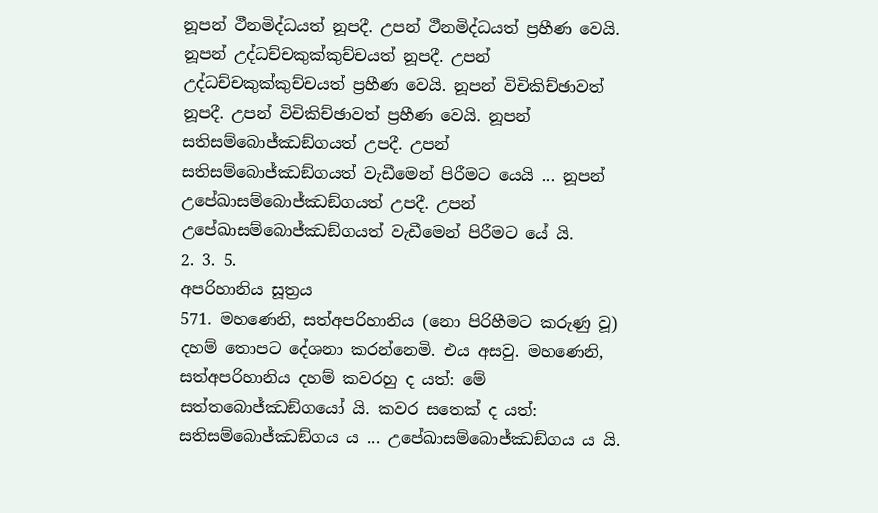නූපන් ථීනමිද්ධයත් නූපදී. උපන් ථීනමිද්ධයත් ප්‍රහීණ වෙයි. නූපන් උද්ධච්චකුක්කුච්චයත් නූපදී. උපන් උද්ධච්චකුක්කුච්චයත් ප්‍රහීණ වෙයි. නූපන් විචිකිච්ඡාවත් නූපදී. උපන් විචිකිච්ඡාවත් ප්‍රහීණ වෙයි. නූපන් සතිසම්බොජ්ඣඞ්ගයත් උපදී. උපන් සතිසම්බොජ්ඣඞ්ගයත් වැඩීමෙන් පිරීමට යෙයි ... නූපන් උපේඛාසම්බොජ්ඣඞ්ගයත් උපදී. උපන් උපේඛාසම්බොජ්ඣඞ්ගයත් වැඩීමෙන් පිරීමට යේ යි.
2. 3. 5.
අපරිහානිය සූත්‍රය
571. මහණෙනි, සත්අපරිහානිය (නො පිරිහීමට කරුණු වූ) දහම් තොපට දේශනා කරන්නෙමි. එය අසවු. මහණෙනි, සත්අපරිහානිය දහම් කවරහු ද යත්: මේ සත්තබොජ්ඣඞ්ගයෝ යි. කවර සතෙක් ද යත්: සතිසම්බොජ්ඣඞ්ගය ය ... උපේඛාසම්බොජ්ඣඞ්ගය ය යි.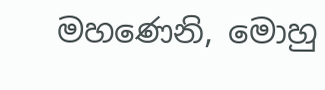මහණෙනි, මොහු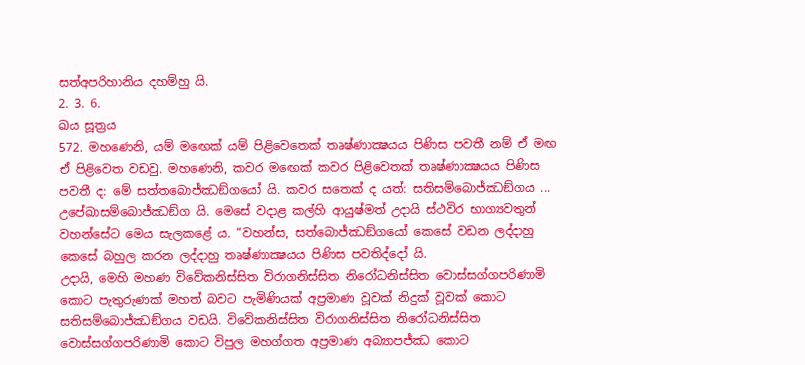සත්අපරිහානිය දහම්හු යි.
2. 3. 6.
ඛය සූත්‍රය
572. මහණෙනි, යම් මඟෙක් යම් පිළිවෙතෙක් තෘෂ්ණාක්‍ෂයය පිණිස පවතී නම් ඒ මඟ ඒ පිළිවෙත වඩවු. මහණෙනි, කවර මඟෙක් කවර පිළිවෙතක් තෘෂ්ණාක්‍ෂයය පිණිස පවතී ද: මේ සත්තබොජ්ඣඞ්ගයෝ යි. කවර සතෙක් ද යත්: සතිසම්බොජ්ඣඞ්ගය ... උපේඛාසම්බොජ්ඣඞ්ග යි. මෙසේ වදාළ කල්හි ආයුෂ්මත් උදායි ස්ථවිර භාග්‍යවතුන් වහන්සේට මෙය සැලකළේ ය. “වහන්ස, සත්බොජ්ඣඞ්ගයෝ කෙසේ වඩන ලද්දාහු කෙසේ බහුල කරන ලද්දාහු තෘෂ්ණාක්‍ෂයය පිණිස පවතිද්දෝ යි.
උදායි, මෙහි මහණ විවේකනිස්සිත විරාගනිස්සිත නිරෝධනිස්සිත වොස්සග්ගපරිණාමි කොට පැතුරුණක් මහත් බවට පැමිණියක් අප්‍රමාණ වූවක් නිදුක් වූවක් කොට සතිසම්බොජ්ඣඞ්ගය වඩයි. විවේකනිස්සිත විරාගනිස්සිත නිරෝධනිස්සිත වොස්සග්ගපරිණාමි කොට විපුල මහග්ගත අප්‍රමාණ අබ්‍යාපජ්ඣ කොට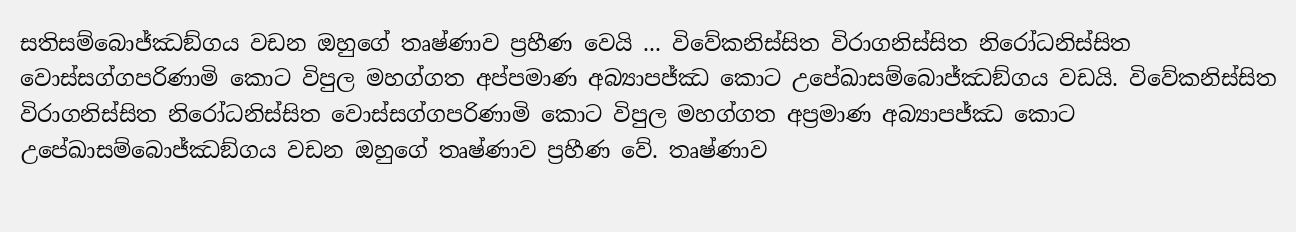සතිසම්බොජ්ඣඞ්ගය වඩන ඔහුගේ තෘෂ්ණාව ප්‍රහීණ වෙයි ... විවේකනිස්සිත විරාගනිස්සිත නිරෝධනිස්සිත වොස්සග්ගපරිණාමි කොට විපුල මහග්ගත අප්පමාණ අබ්‍යාපජ්ඣ කොට උපේඛාසම්බොජ්ඣඞ්ගය වඩයි. විවේකනිස්සිත විරාගනිස්සිත නිරෝධනිස්සිත වොස්සග්ගපරිණාමි කොට විපුල මහග්ගත අප්‍රමාණ අබ්‍යාපජ්ඣ කොට උපේඛාසම්බොජ්ඣඞ්ගය වඩන ඔහුගේ තෘෂ්ණාව ප්‍රහීණ වේ. තෘෂ්ණාව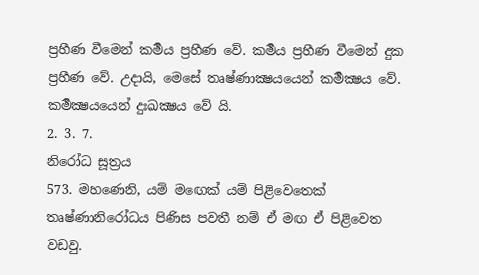ප්‍රහීණ වීමෙන් කර්‍මය ප්‍රහීණ වේ. කර්‍මය ප්‍රහීණ වීමෙන් දුක ප්‍රහීණ වේ. උදායි, මෙසේ තෘෂ්ණාක්‍ෂයයෙන් කර්‍මක්‍ෂය වේ. කර්‍මක්‍ෂයයෙන් දුඃඛක්‍ෂය වේ යි.
2. 3. 7.
නිරෝධ සූත්‍රය
573. මහණෙනි, යම් මඟෙක් යම් පිළිවෙතෙක් තෘෂ්ණානිරෝධය පිණිස පවතී නම් ඒ මඟ ඒ පිළිවෙත වඩවු.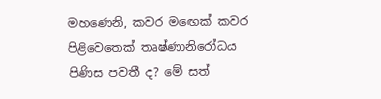මහණෙනි, කවර මඟෙක් කවර පිළිවෙතෙක් තෘෂ්ණානිරෝධය පිණිස පවතී ද? මේ සත්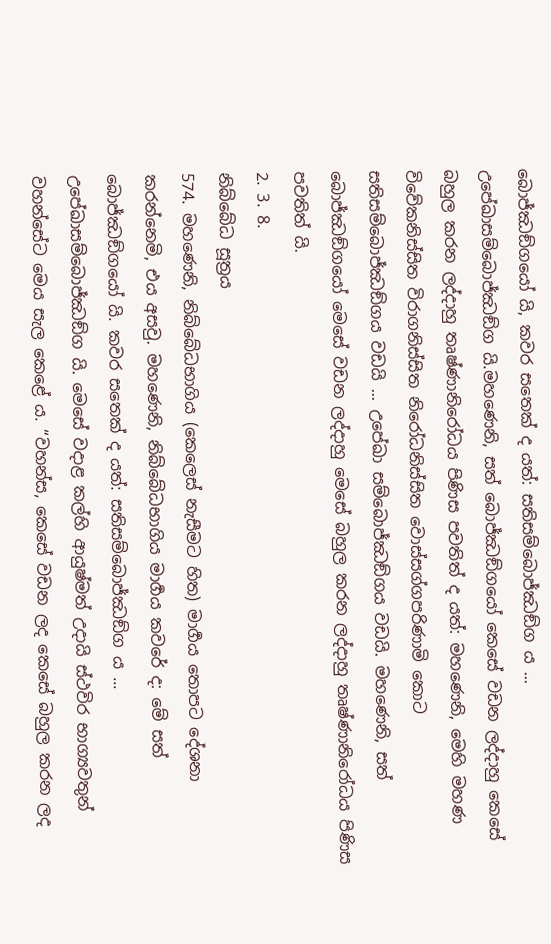බොජ්ඣඞ්ගයෝ යි, කවර සතෙක් ද යත්: සතිසම්බොජ්ඣඞ්ග ය ... උපේඛාසම්බොජ්ඣඞ්ග යි.මහණෙනි, සත් බොජ්ඣඞ්ගයෝ කෙසේ වඩන ලද්දාහු කෙසේ බහුල කරන ලද්දාහු තෘෂ්ණානිරෝධය පිණිස පවතිත් ද යත්: මහණෙනි, මෙහි මහණ විවේකනිස්සිත විරාගනිස්සිත නිරෝධනිස්සිත වොස්සග්ගපරිණාමි කොට සතිසම්බොජ්ඣඞ්ගය වඩයි ... උපේඛා සම්බොජ්ඣඞ්ගය වඩයි. මහණෙනි, සත් බොජ්ඣඞ්ගයෝ මෙසේ වඩන ලද්දාහු මෙසේ බහුල කරන ලද්දාහු තෘෂ්ණානිරෝධය පිණිස පවතිත් යි.
2. 3. 8.
නිබ්බේධ සූත්‍රය
574. මහණෙනි, නිබ්බේධභාගිය (කෙලෙස් නැසීමට හිත) මාර්‍ගය තොපට දේශනා කරන්නෙමි, එය අසවු. මහණෙනි, නිබ්බේධභාගිය මාර්‍ගය කවරේ ද: මේ සත් බොජ්ඣඞ්ගයෝ යි. කවර සතෙක් ද යත්: සතිසම්බොජ්ඣඞ්ග ය ... උපේඛාසම්බොජ්ඣඞ්ග යි. මෙසේ වදාළ කල්හි ආයුෂ්මත් උදායි ස්ථවිර භාග්‍යවතුන් වහන්සේට මෙය සැල කෙළේ ය. “වහන්ස, කෙසේ වඩන ලද කෙසේ බහුල කරන ලද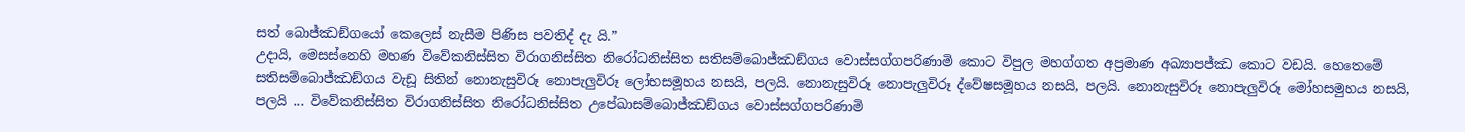සත් බොජ්ඣඞ්ගයෝ කෙලෙස් නැසීම පිණිස පවතිද් දැ යි.”
උදායි, මෙසස්නෙහි මහණ විවේකනිස්සිත විරාගනිස්සිත නිරෝධනිස්සිත සතිසම්බොජ්ඣඞ්ගය වොස්සග්ගපරිණාමි කොට විපුල මහග්ගත අප්‍රමාණ අඛ්‍යාපජ්ඣ කොට වඩයි. හෙතෙමේ සතිසම්බොජ්ඣඞ්ගය වැඩූ සිතින් නොනැසුවිරූ නොපැලුවිරූ ලෝභසමූහය නසයි, පලයි. නොනැසුවිරූ නොපැලුවිරූ ද්වේෂසමූහය නසයි, පලයි. නොනැසුවිරූ නොපැලුවිරූ මෝහසමුහය නසයි, පලයි ... විවේකනිස්සිත විරාගනිස්සිත නිරෝධනිස්සිත උපේඛාසම්බොජ්ඣඞ්ගය වොස්සග්ගපරිණාමි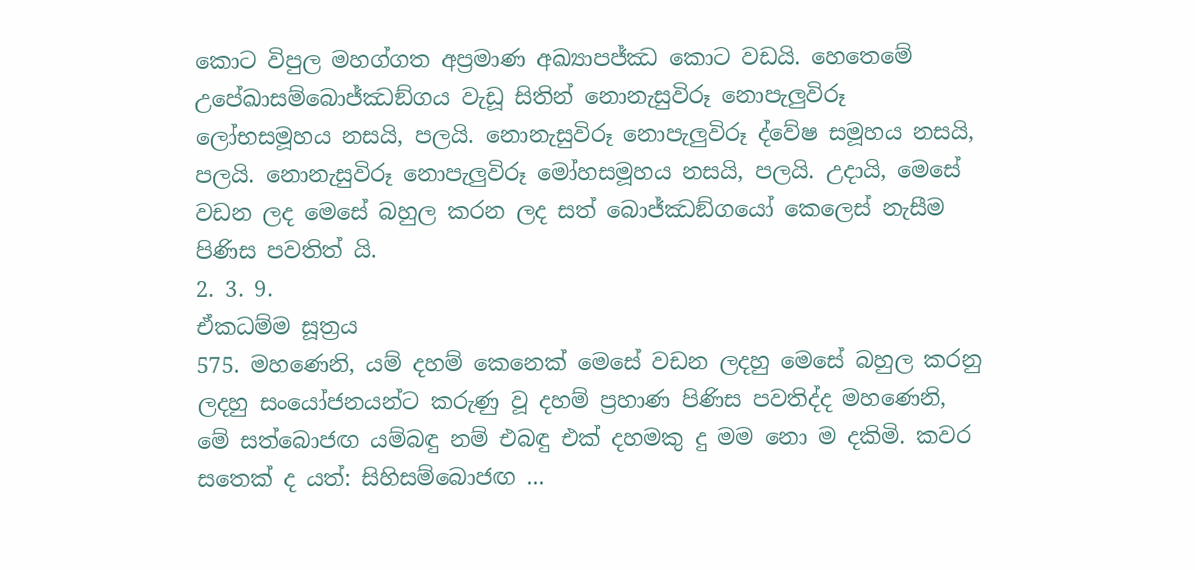කොට විපුල මහග්ගත අප්‍රමාණ අඛ්‍යාපජ්ඣ කොට වඩයි. හෙතෙමේ උපේඛාසම්බොජ්ඣඞ්ගය වැඩූ සිතින් නොනැසුවිරූ නොපැලුවිරූ ලෝභසමූහය නසයි, පලයි. නොනැසුවිරූ නොපැලුවිරූ ද්වේෂ සමූහය නසයි, පලයි. නොනැසුවිරූ නොපැලුවිරූ මෝහසමූහය නසයි, පලයි. උදායි, මෙසේ වඩන ලද මෙසේ බහුල කරන ලද සත් බොජ්ඣඞ්ගයෝ කෙලෙස් නැසීම පිණිස පවතිත් යි.
2. 3. 9.
ඒකධම්ම සූත්‍රය
575. මහණෙනි, යම් දහම් කෙනෙක් මෙසේ වඩන ලදහු මෙසේ බහුල කරනු ලදහු සංයෝජනයන්ට කරුණු වූ දහම් ප්‍රහාණ පිණිස පවතිද්ද මහණෙනි, මේ සත්බොජඟ යම්බඳු නම් එබඳු එක් දහමකු දු මම නො ම දකිමි. කවර සතෙක් ද යත්: සිහිසම්බොජඟ ...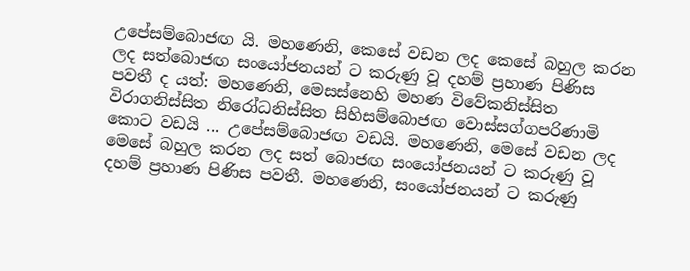උපේසම්බොජඟ යි. මහණෙනි, කෙසේ වඩන ලද කෙසේ බහුල කරන ලද සත්බොජඟ සංයෝජනයන් ට කරුණු වූ දහම් ප්‍රහාණ පිණිස පවතී ද යත්: මහණෙනි, මෙසස්නෙහි මහණ විවේකනිස්සිත විරාගනිස්සිත නිරෝධනිස්සිත සිහිසම්බොජඟ වොස්සග්ගපරිණාමි කොට වඩයි ... උපේසම්බොජඟ වඩයි. මහණෙනි, මෙසේ වඩන ලද මෙසේ බහුල කරන ලද සත් බොජඟ සංයෝජනයන් ට කරුණු වූ දහම් ප්‍රහාණ පිණිස පවතී. මහණෙනි, සංයෝජනයන් ට කරුණු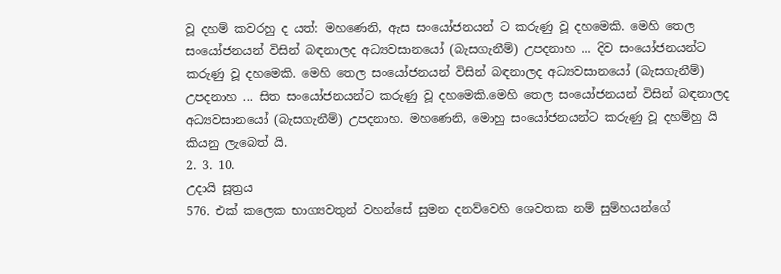වූ දහම් කවරහු ද යත්: මහණෙනි, ඇස සංයෝජනයන් ට කරුණු වූ දහමෙකි. මෙහි තෙල සංයෝජනයන් විසින් බඳනාලද අධ්‍යවසානයෝ (බැසගැනීම්) උපදනාහ ... දිව සංයෝජනයන්ට කරුණු වූ දහමෙකි. මෙහි තෙල සංයෝජනයන් විසින් බඳනාලද අධ්‍යවසානයෝ (බැසගැනීම්) උපදනාහ ... සිත සංයෝජනයන්ට කරුණු වූ දහමෙකි.මෙහි තෙල සංයෝජනයන් විසින් බඳනාලද අධ්‍යවසානයෝ (බැසගැනීම්) උපදනාහ. මහණෙනි, මොහු සංයෝජනයන්ට කරුණු වූ දහම්හු යි කියනු ලැබෙත් යි.
2. 3. 10.
උදායි සූත්‍රය
576. එක් කලෙක භාග්‍යවතුන් වහන්සේ සුමන දනව්වෙහි ශෙවතක නම් සුම්හයන්ගේ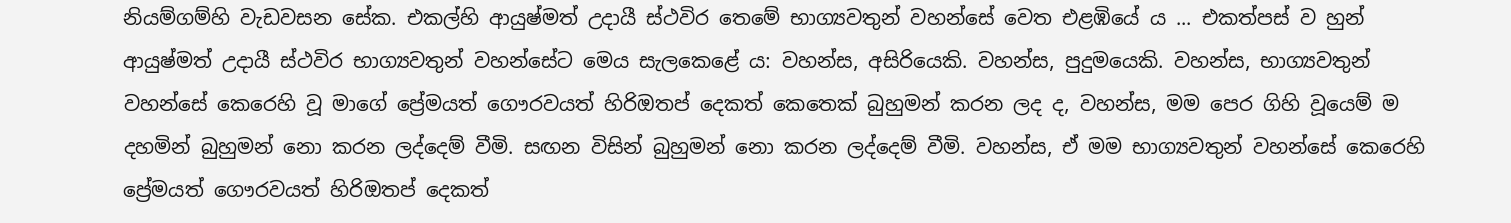නියම්ගම්හි වැඩවසන සේක. එකල්හි ආයුෂ්මත් උදායී ස්ථවිර තෙමේ භාග්‍යවතුන් වහන්සේ වෙත එළඹියේ ය ... එකත්පස් ව හුන් ආයුෂ්මත් උදායී ස්ථවිර භාග්‍යවතුන් වහන්සේට මෙය සැලකෙළේ ය: වහන්ස, අසිරියෙකි. වහන්ස, පුදුමයෙකි. වහන්ස, භාග්‍යවතුන් වහන්සේ කෙරෙහි වූ මාගේ ප්‍රේමයත් ගෞරවයත් හිරිඔතප් දෙකත් කෙතෙක් බුහුමන් කරන ලද ද, වහන්ස, මම පෙර ගිහි වූයෙම් ම දහමින් බුහුමන් නො කරන ලද්දෙම් වීමි. සඟන විසින් බුහුමන් නො කරන ලද්දෙම් වීමි. වහන්ස, ඒ මම භාග්‍යවතුන් වහන්සේ කෙරෙහි ප්‍රේමයත් ගෞරවයත් හිරිඔතප් දෙකත්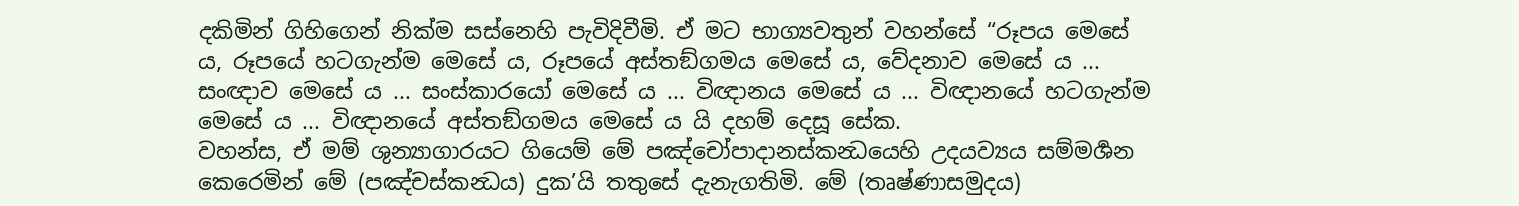දකිමින් ගිහිගෙන් නික්ම සස්නෙහි පැවිදිවීමි. ඒ මට භාග්‍යවතුන් වහන්සේ “රූපය මෙසේ ය, රූපයේ හටගැන්ම මෙසේ ය, රූපයේ අස්තඞ්ගමය මෙසේ ය, වේදනාව මෙසේ ය ... සංඥාව මෙසේ ය ... සංස්කාරයෝ මෙසේ ය ... විඥානය මෙසේ ය ... විඥානයේ හටගැන්ම මෙසේ ය ... විඥානයේ අස්තඞ්ගමය මෙසේ ය යි දහම් දෙසූ සේක.
වහන්ස, ඒ මම් ශුන්‍යාගාරයට ගියෙම් මේ පඤ්චෝපාදානස්කන්‍ධයෙහි උදයව්‍යය සම්මර්‍ශන කෙරෙමින් මේ (පඤ්චස්කන්‍ධය) දුක’යි තතුසේ දැනැගතිමි. මේ (තෘෂ්ණාසමුදය)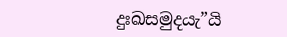දුඃඛසමුදයැ”යි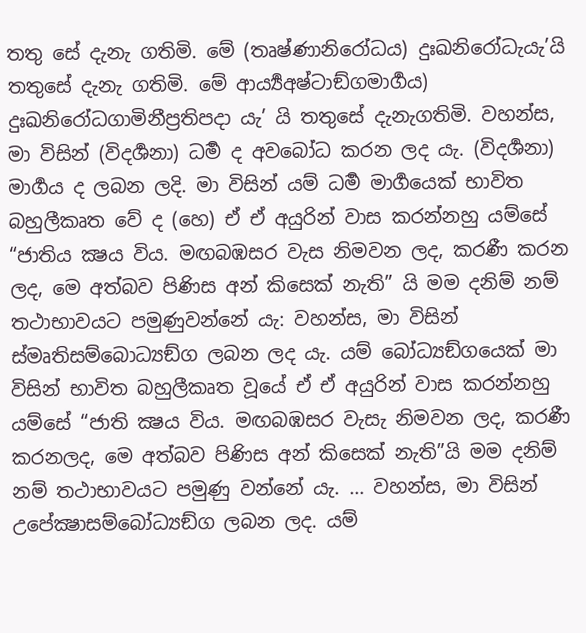තතු සේ දැනැ ගතිමි. මේ (තෘෂ්ණානිරෝධය) දුඃඛනිරෝධැයැ’යි තතුසේ දැනැ ගතිමි. මේ ආර්‍ය්‍යඅෂ්ටාඞ්ගමාර්‍ගය) දුඃඛනිරෝධගාමිනීප්‍රතිපදා යැ’ යි තතුසේ දැනැගතිමි. වහන්ස, මා විසින් (විදර්‍ශනා) ධර්‍ම ද අවබෝධ කරන ලද යැ. (විදර්‍ශනා) මාර්‍ගය ද ලබන ලදි. මා විසින් යම් ධර්‍ම මාර්‍ගයෙක් භාවිත බහුලීකෘත වේ ද (හෙ) ඒ ඒ අයුරින් වාස කරන්නහු යම්සේ “ජාතිය ක්‍ෂය විය. මඟබඹසර වැස නිමවන ලද, කරණී කරන ලද, මෙ අත්බව පිණිස අන් කිසෙක් නැති” යි මම දනිම් නම් තථාභාවයට පමුණුවන්නේ යැ: වහන්ස, මා විසින් ස්මෘතිසම්බොධ්‍යඞ්ග ලබන ලද යැ. යම් බෝධ්‍යඞ්ගයෙක් මා විසින් භාවිත බහුලීකෘත වූයේ ඒ ඒ අයුරින් වාස කරන්නහු යම්සේ “ජාති ක්‍ෂය විය. මඟබඹසර වැසැ නිමවන ලද, කරණී කරනලද, මෙ අත්බව පිණිස අන් කිසෙක් නැති”යි මම දනිම් නම් තථාභාවයට පමුණු වන්නේ යැ. … වහන්ස, මා විසින් උපේක්‍ෂාසම්බෝධ්‍යඞ්ග ලබන ලද. යම්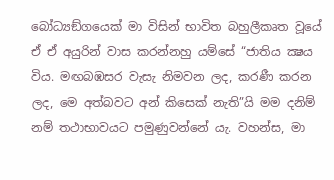බෝධ්‍යඞ්ගයෙක් මා විසින් භාවිත බහුලීකෘත වූයේ ඒ ඒ අයුරින් වාස කරන්නහු යම්සේ “ජාතිය ක්‍ෂය විය. මඟබඹසර වැසැ නිමවන ලද, කරණී කරන ලද, මෙ අත්බවට අන් කිසෙක් නැති”යි මම දනිම් නම් තථාභාවයට පමුණුවන්නේ යැ. වහන්ස, මා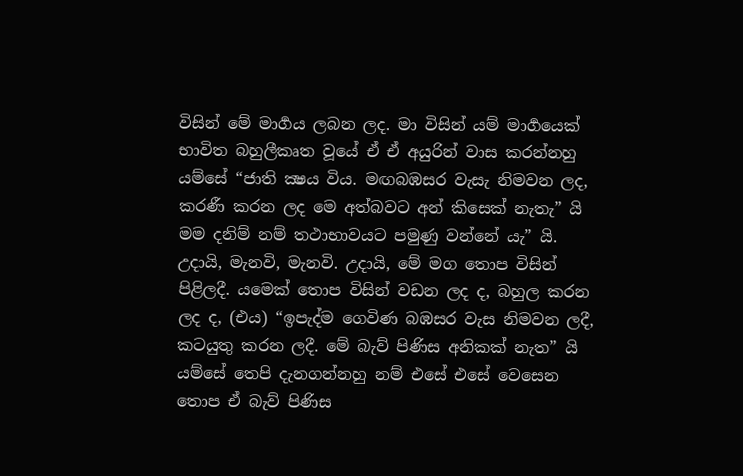විසින් මේ මාර්‍ගය ලබන ලද. මා විසින් යම් මාර්‍ගයෙක් භාවිත බහුලීකෘත වූයේ ඒ ඒ අයුරින් වාස කරන්නහු යම්සේ “ජාති ක්‍ෂය විය. මඟබඹසර වැසැ නිමවන ලද, කරණී කරන ලද මෙ අත්බවට අන් කිසෙක් නැතැ” යි මම දනිම් නම් තථාභාවයට පමුණු වන්නේ යැ” යි.
උදායි, මැනවි, මැනවි. උදායි, මේ මග තොප විසින් පිළිලදී. යමෙක් තොප විසින් වඩන ලද ද, බහුල කරන ලද ද, (එය) “ඉපැද්ම ගෙවිණ බඹසර වැස නිමවන ලදී, කටයුතු කරන ලදී. මේ බැව් පිණිස අනිකක් නැත” යි යම්සේ තෙපි දැනගන්නහු නම් එසේ එසේ වෙසෙන තොප ඒ බැව් පිණිස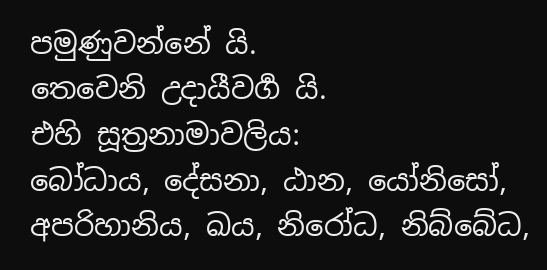පමුණුවන්නේ යි.
තෙවෙනි උදායීවර්‍ග යි.
එහි සූත්‍රනාමාවලිය:
බෝධාය, දේසනා, ඨාන, යෝනිසෝ, අපරිහානිය, ඛය, නිරෝධ, නිබ්බේධ,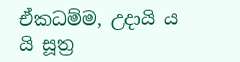ඒකධම්ම, උදායි ය යි සූත්‍ර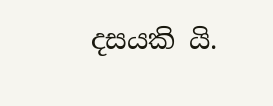දසයකි යි.